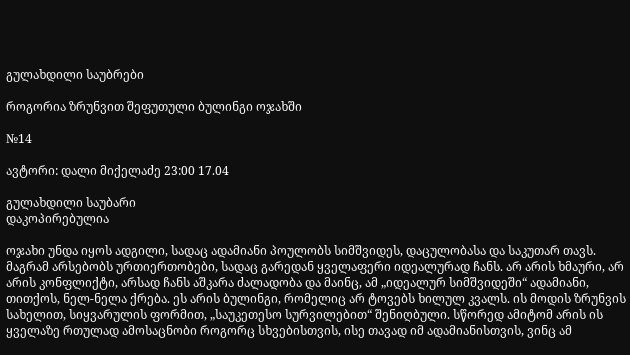გულახდილი საუბრები

როგორია ზრუნვით შეფუთული ბულინგი ოჯახში

№14

ავტორი: დალი მიქელაძე 23:00 17.04

გულახდილი საუბარი
დაკოპირებულია

ოჯახი უნდა იყოს ადგილი, სადაც ადამიანი პოულობს სიმშვიდეს, დაცულობასა და საკუთარ თავს. მაგრამ არსებობს ურთიერთობები, სადაც გარედან ყველაფერი იდეალურად ჩანს. არ არის ხმაური, არ არის კონფლიქტი, არსად ჩანს აშკარა ძალადობა და მაინც, ამ „იდეალურ სიმშვიდეში“ ადამიანი, თითქოს, ნელ-ნელა ქრება. ეს არის ბულინგი, რომელიც არ ტოვებს ხილულ კვალს. ის მოდის ზრუნვის სახელით, სიყვარულის ფორმით, „საუკეთესო სურვილებით“ შენიღბული. სწორედ ამიტომ არის ის ყველაზე რთულად ამოსაცნობი როგორც სხვებისთვის, ისე თავად იმ ადამიანისთვის, ვინც ამ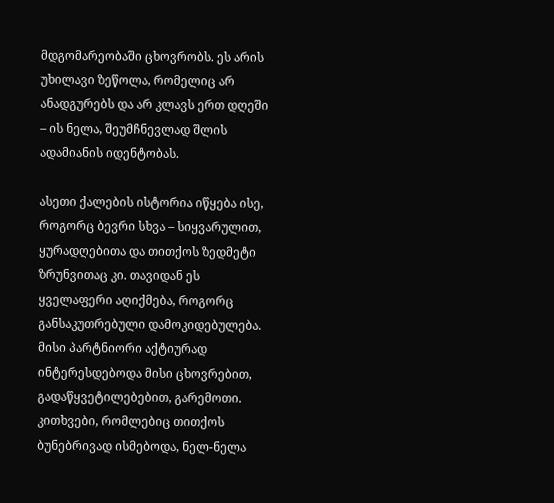მდგომარეობაში ცხოვრობს. ეს არის უხილავი ზეწოლა, რომელიც არ ანადგურებს და არ კლავს ერთ დღეში – ის ნელა, შეუმჩნევლად შლის ადამიანის იდენტობას.

ასეთი ქალების ისტორია იწყება ისე, როგორც ბევრი სხვა – სიყვარულით, ყურადღებითა და თითქოს ზედმეტი ზრუნვითაც კი. თავიდან ეს ყველაფერი აღიქმება, როგორც განსაკუთრებული დამოკიდებულება. მისი პარტნიორი აქტიურად ინტერესდებოდა მისი ცხოვრებით, გადაწყვეტილებებით, გარემოთი. კითხვები, რომლებიც თითქოს ბუნებრივად ისმებოდა, ნელ-ნელა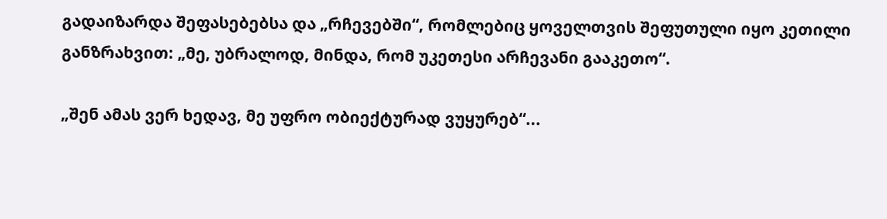გადაიზარდა შეფასებებსა და „რჩევებში“, რომლებიც ყოველთვის შეფუთული იყო კეთილი განზრახვით: „მე, უბრალოდ, მინდა, რომ უკეთესი არჩევანი გააკეთო“.

„შენ ამას ვერ ხედავ, მე უფრო ობიექტურად ვუყურებ“...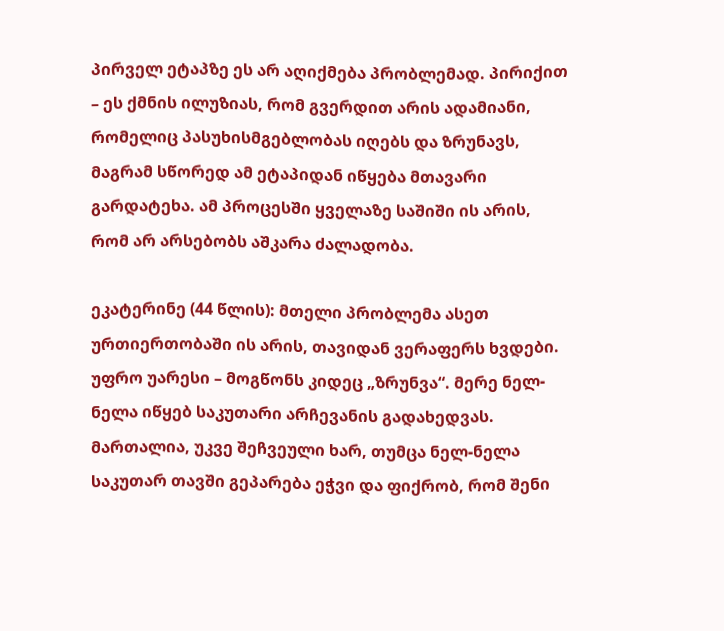პირველ ეტაპზე ეს არ აღიქმება პრობლემად. პირიქით – ეს ქმნის ილუზიას, რომ გვერდით არის ადამიანი, რომელიც პასუხისმგებლობას იღებს და ზრუნავს, მაგრამ სწორედ ამ ეტაპიდან იწყება მთავარი გარდატეხა. ამ პროცესში ყველაზე საშიში ის არის, რომ არ არსებობს აშკარა ძალადობა.

ეკატერინე (44 წლის): მთელი პრობლემა ასეთ ურთიერთობაში ის არის, თავიდან ვერაფერს ხვდები. უფრო უარესი – მოგწონს კიდეც „ზრუნვა“. მერე ნელ-ნელა იწყებ საკუთარი არჩევანის გადახედვას. მართალია, უკვე შეჩვეული ხარ, თუმცა ნელ-ნელა საკუთარ თავში გეპარება ეჭვი და ფიქრობ, რომ შენი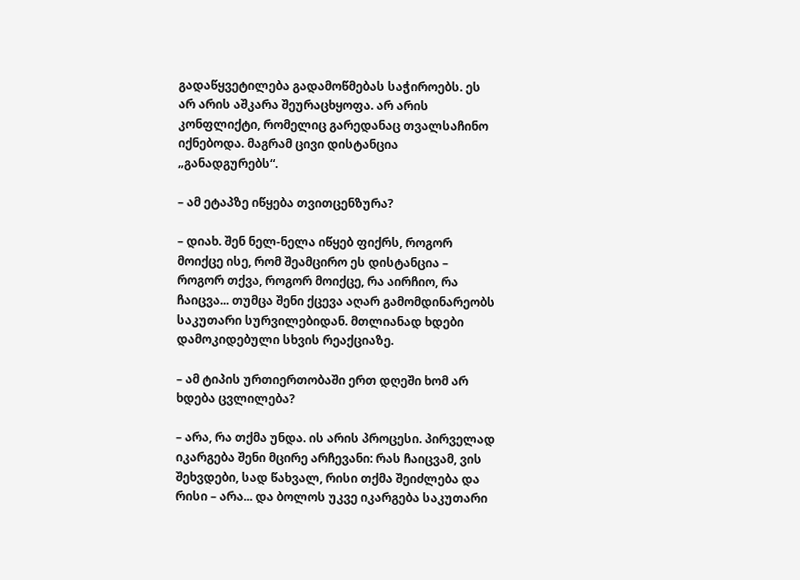გადაწყვეტილება გადამოწმებას საჭიროებს. ეს არ არის აშკარა შეურაცხყოფა. არ არის კონფლიქტი, რომელიც გარედანაც თვალსაჩინო იქნებოდა. მაგრამ ცივი დისტანცია „განადგურებს“.

– ამ ეტაპზე იწყება თვითცენზურა?

– დიახ. შენ ნელ-ნელა იწყებ ფიქრს, როგორ მოიქცე ისე, რომ შეამცირო ეს დისტანცია – როგორ თქვა, როგორ მოიქცე, რა აირჩიო, რა ჩაიცვა... თუმცა შენი ქცევა აღარ გამომდინარეობს საკუთარი სურვილებიდან. მთლიანად ხდები დამოკიდებული სხვის რეაქციაზე.

– ამ ტიპის ურთიერთობაში ერთ დღეში ხომ არ ხდება ცვლილება?

– არა, რა თქმა უნდა. ის არის პროცესი. პირველად იკარგება შენი მცირე არჩევანი: რას ჩაიცვამ, ვის შეხვდები, სად წახვალ, რისი თქმა შეიძლება და რისი – არა... და ბოლოს უკვე იკარგება საკუთარი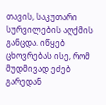თავის, საკუთარი სურვილების აღქმის განცდა. იწყებ ცხოვრებას ისე, რომ მუდმივად ეძებ გარედან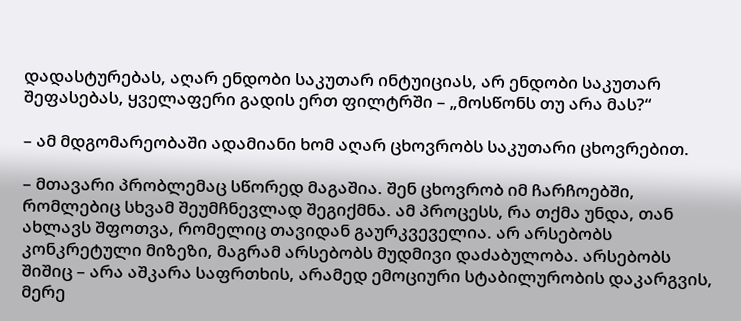დადასტურებას, აღარ ენდობი საკუთარ ინტუიციას, არ ენდობი საკუთარ შეფასებას, ყველაფერი გადის ერთ ფილტრში – „მოსწონს თუ არა მას?“

– ამ მდგომარეობაში ადამიანი ხომ აღარ ცხოვრობს საკუთარი ცხოვრებით.

– მთავარი პრობლემაც სწორედ მაგაშია. შენ ცხოვრობ იმ ჩარჩოებში, რომლებიც სხვამ შეუმჩნევლად შეგიქმნა. ამ პროცესს, რა თქმა უნდა, თან ახლავს შფოთვა, რომელიც თავიდან გაურკვეველია. არ არსებობს კონკრეტული მიზეზი, მაგრამ არსებობს მუდმივი დაძაბულობა. არსებობს შიშიც – არა აშკარა საფრთხის, არამედ ემოციური სტაბილურობის დაკარგვის, მერე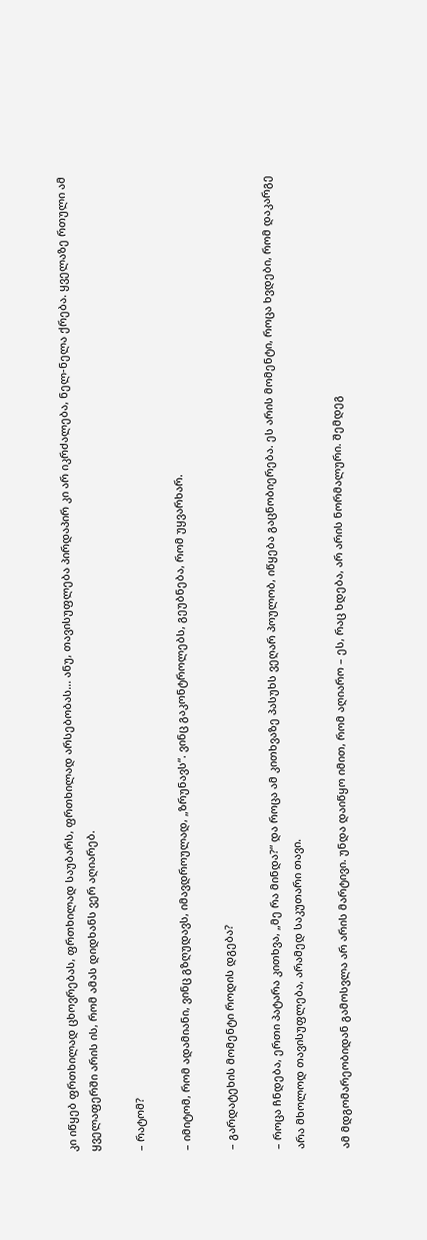კი იწყებ ფრთხილად ცხოვრებას, ფრთხილად საუბარს, ფრთხილად არსებობას... ანუ, თავისუფლება პირდაპირ კი არ იკრძალება, ნელ-ნელა ქრება. ყველაზე რთული ამ ყველაფერში არის ის, რომ ამას დიდხანს ვერ აღიარებ.

– რატომ?

– იმიტომ, რომ ადამიანი, ვინც გზღუდავს, იმავდროულად, „ზრუნავს“. ვინც გაკონტროლებს, გეუბნება, რომ უყვარხარ.

– გარდატეხის მომენტი როდის დგება?

– როცა ჩნდება, ერთი პატარა კითხვა, „მე რა მინდა?“ და როცა ამ კითხვაზე პასუხს ვეღარ პოულობ, იწყება გაცნობიერება. ეს არის მომენტი, როცა ხვდები, რომ დაკარგე არა მხოლოდ თავისუფლება, არამედ საკუთარი თავი.

ამ მდგომარეობიდან გამოსვლა არ არის მარტივი. უნდა დაიწყო იმით, რომ აღიარო – ეს, რაც ხდება, არ არის ნორმალური. შემდეგ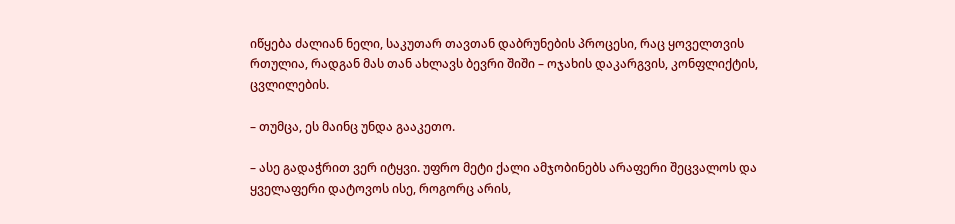იწყება ძალიან ნელი, საკუთარ თავთან დაბრუნების პროცესი, რაც ყოველთვის რთულია, რადგან მას თან ახლავს ბევრი შიში – ოჯახის დაკარგვის, კონფლიქტის, ცვლილების.

– თუმცა, ეს მაინც უნდა გააკეთო.

– ასე გადაჭრით ვერ იტყვი. უფრო მეტი ქალი ამჯობინებს არაფერი შეცვალოს და ყველაფერი დატოვოს ისე, როგორც არის,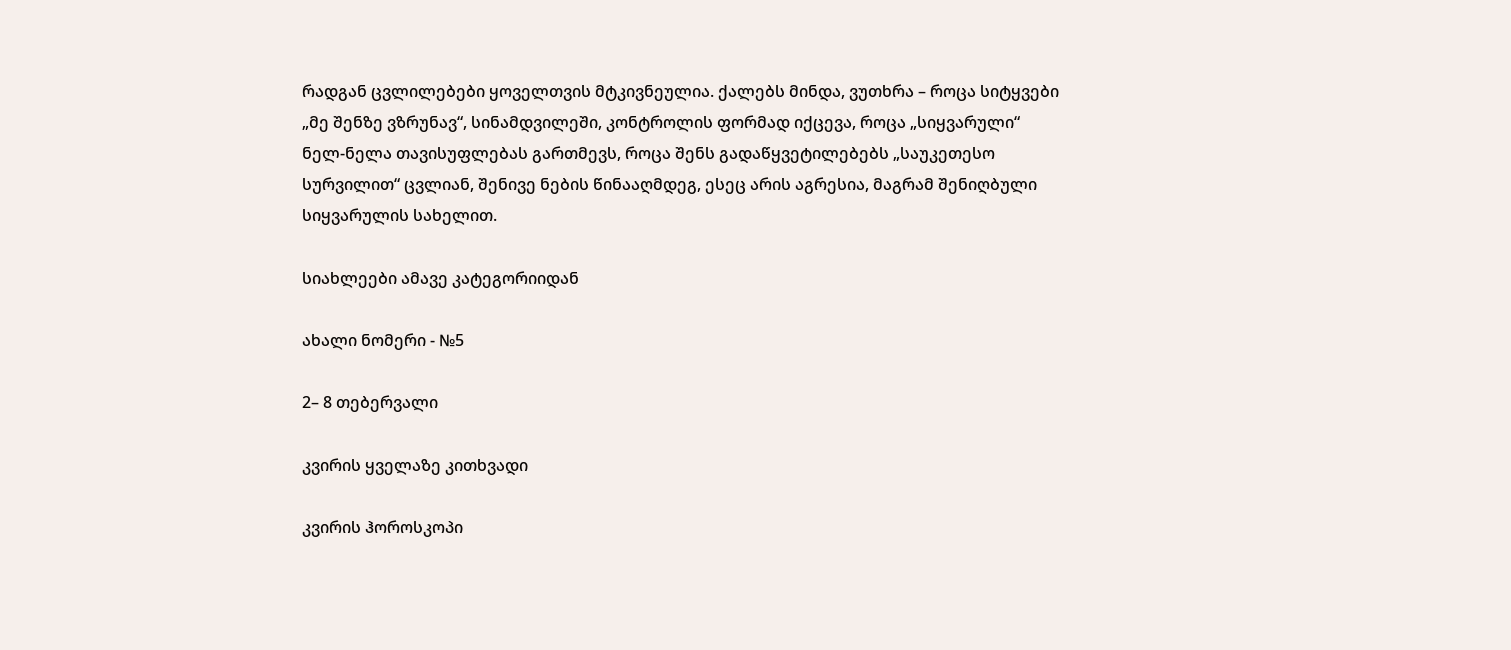რადგან ცვლილებები ყოველთვის მტკივნეულია. ქალებს მინდა, ვუთხრა – როცა სიტყვები „მე შენზე ვზრუნავ“, სინამდვილეში, კონტროლის ფორმად იქცევა, როცა „სიყვარული“ ნელ-ნელა თავისუფლებას გართმევს, როცა შენს გადაწყვეტილებებს „საუკეთესო სურვილით“ ცვლიან, შენივე ნების წინააღმდეგ, ესეც არის აგრესია, მაგრამ შენიღბული სიყვარულის სახელით.

სიახლეები ამავე კატეგორიიდან

ახალი ნომერი - №5

2– 8 თებერვალი

კვირის ყველაზე კითხვადი

კვირის ჰოროსკოპი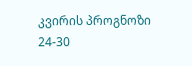კვირის პროგნოზი  24-30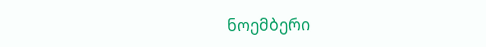ნოემბერი